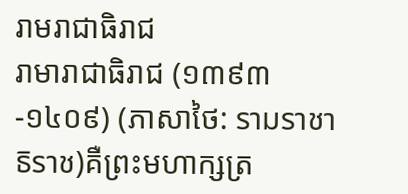រាមរាជាធិរាជ
រាមារាជាធិរាជ (១៣៩៣-១៤០៩) (ភាសាថៃ: รามราชาธิราช)គឺព្រះមហាក្សត្រ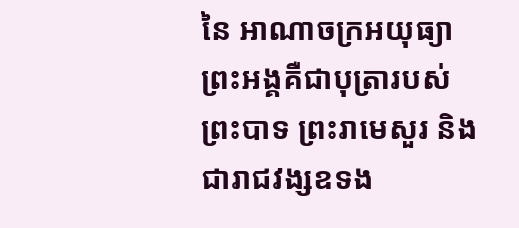នៃ អាណាចក្រអយុធ្យា ព្រះអង្គគឺជាបុត្រារបស់ ព្រះបាទ ព្រះរាមេសួរ និងជារាជវង្សឧទង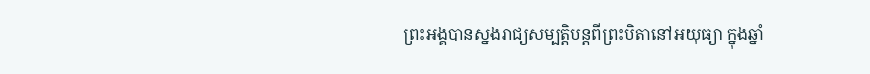ព្រះអង្គបានស្នងរាជ្យសម្បត្តិបន្តពីព្រះបិតានៅអយុធ្យា ក្នុងឆ្នាំ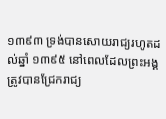១៣៩៣ ទ្រង់បានសោយរាជ្យរហូតដល់ឆ្នាំ ១៣៩៥ នៅពេលដែលព្រះអង្គត្រូវបានជ្រែករាជ្យ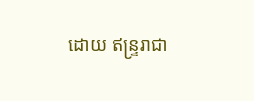ដោយ ឥន្ទ្ររាជា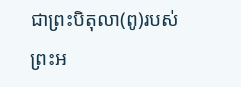ជាព្រះបិតុលា(ពូ)របស់ព្រះអ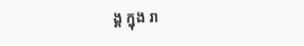ង្គ ក្នុង រា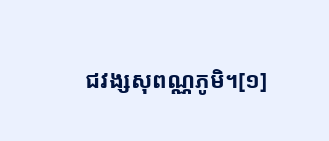ជវង្សសុពណ្ណភូមិ។[១]